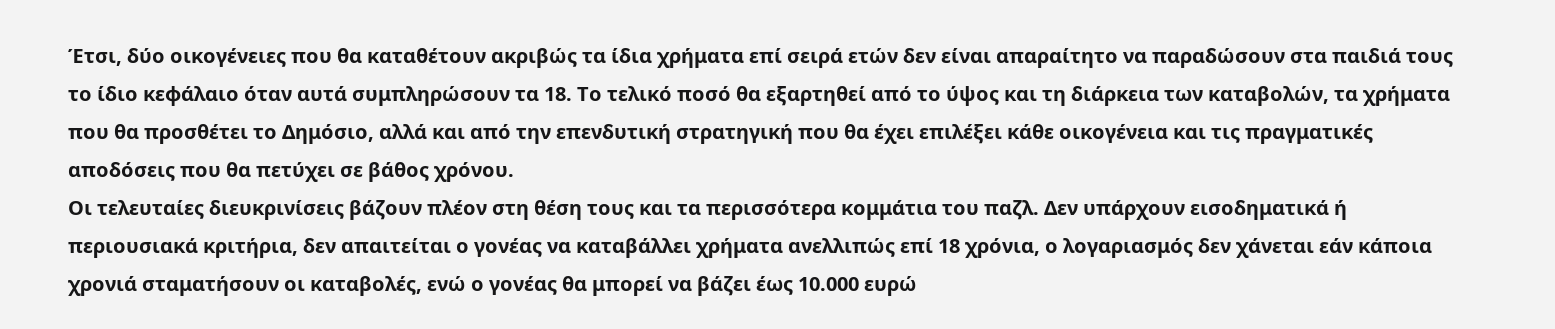Έτσι, δύο οικογένειες που θα καταθέτουν ακριβώς τα ίδια χρήματα επί σειρά ετών δεν είναι απαραίτητο να παραδώσουν στα παιδιά τους το ίδιο κεφάλαιο όταν αυτά συμπληρώσουν τα 18. Το τελικό ποσό θα εξαρτηθεί από το ύψος και τη διάρκεια των καταβολών, τα χρήματα που θα προσθέτει το Δημόσιο, αλλά και από την επενδυτική στρατηγική που θα έχει επιλέξει κάθε οικογένεια και τις πραγματικές αποδόσεις που θα πετύχει σε βάθος χρόνου.
Οι τελευταίες διευκρινίσεις βάζουν πλέον στη θέση τους και τα περισσότερα κομμάτια του παζλ. Δεν υπάρχουν εισοδηματικά ή περιουσιακά κριτήρια, δεν απαιτείται ο γονέας να καταβάλλει χρήματα ανελλιπώς επί 18 χρόνια, ο λογαριασμός δεν χάνεται εάν κάποια χρονιά σταματήσουν οι καταβολές, ενώ ο γονέας θα μπορεί να βάζει έως 10.000 ευρώ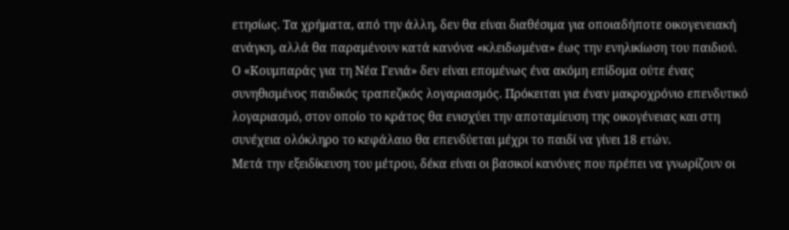ετησίως. Τα χρήματα, από την άλλη, δεν θα είναι διαθέσιμα για οποιαδήποτε οικογενειακή ανάγκη, αλλά θα παραμένουν κατά κανόνα «κλειδωμένα» έως την ενηλικίωση του παιδιού.
Ο «Κουμπαράς για τη Νέα Γενιά» δεν είναι επομένως ένα ακόμη επίδομα ούτε ένας συνηθισμένος παιδικός τραπεζικός λογαριασμός. Πρόκειται για έναν μακροχρόνιο επενδυτικό λογαριασμό, στον οποίο το κράτος θα ενισχύει την αποταμίευση της οικογένειας και στη συνέχεια ολόκληρο το κεφάλαιο θα επενδύεται μέχρι το παιδί να γίνει 18 ετών.
Μετά την εξειδίκευση του μέτρου, δέκα είναι οι βασικοί κανόνες που πρέπει να γνωρίζουν οι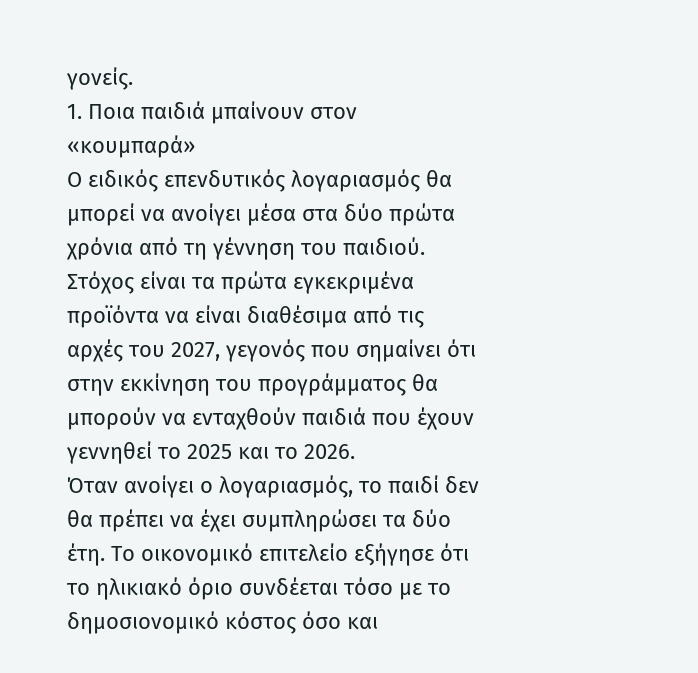γονείς.
1. Ποια παιδιά μπαίνουν στον «κουμπαρά»
Ο ειδικός επενδυτικός λογαριασμός θα μπορεί να ανοίγει μέσα στα δύο πρώτα χρόνια από τη γέννηση του παιδιού. Στόχος είναι τα πρώτα εγκεκριμένα προϊόντα να είναι διαθέσιμα από τις αρχές του 2027, γεγονός που σημαίνει ότι στην εκκίνηση του προγράμματος θα μπορούν να ενταχθούν παιδιά που έχουν γεννηθεί το 2025 και το 2026.
Όταν ανοίγει ο λογαριασμός, το παιδί δεν θα πρέπει να έχει συμπληρώσει τα δύο έτη. Το οικονομικό επιτελείο εξήγησε ότι το ηλικιακό όριο συνδέεται τόσο με το δημοσιονομικό κόστος όσο και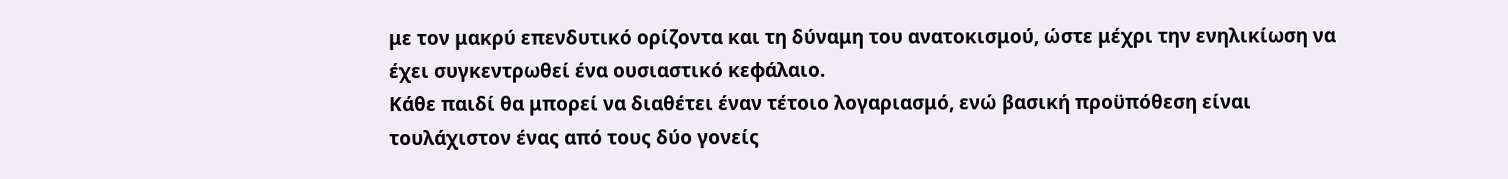με τον μακρύ επενδυτικό ορίζοντα και τη δύναμη του ανατοκισμού, ώστε μέχρι την ενηλικίωση να έχει συγκεντρωθεί ένα ουσιαστικό κεφάλαιο.
Κάθε παιδί θα μπορεί να διαθέτει έναν τέτοιο λογαριασμό, ενώ βασική προϋπόθεση είναι τουλάχιστον ένας από τους δύο γονείς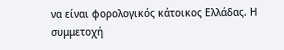να είναι φορολογικός κάτοικος Ελλάδας. Η συμμετοχή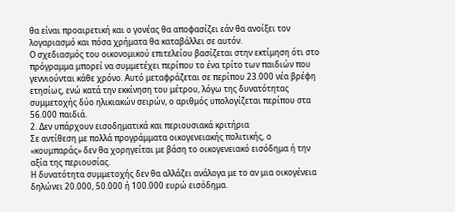θα είναι προαιρετική και ο γονέας θα αποφασίζει εάν θα ανοίξει τον λογαριασμό και πόσα χρήματα θα καταβάλλει σε αυτόν.
Ο σχεδιασμός του οικονομικού επιτελείου βασίζεται στην εκτίμηση ότι στο πρόγραμμα μπορεί να συμμετέχει περίπου το ένα τρίτο των παιδιών που γεννιούνται κάθε χρόνο. Αυτό μεταφράζεται σε περίπου 23.000 νέα βρέφη ετησίως, ενώ κατά την εκκίνηση του μέτρου, λόγω της δυνατότητας συμμετοχής δύο ηλικιακών σειρών, ο αριθμός υπολογίζεται περίπου στα 56.000 παιδιά.
2. Δεν υπάρχουν εισοδηματικά και περιουσιακά κριτήρια
Σε αντίθεση με πολλά προγράμματα οικογενειακής πολιτικής, ο «κουμπαράς» δεν θα χορηγείται με βάση το οικογενειακό εισόδημα ή την αξία της περιουσίας.
Η δυνατότητα συμμετοχής δεν θα αλλάζει ανάλογα με το αν μια οικογένεια δηλώνει 20.000, 50.000 ή 100.000 ευρώ εισόδημα.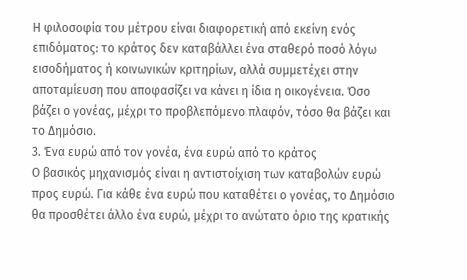Η φιλοσοφία του μέτρου είναι διαφορετική από εκείνη ενός επιδόματος: το κράτος δεν καταβάλλει ένα σταθερό ποσό λόγω εισοδήματος ή κοινωνικών κριτηρίων, αλλά συμμετέχει στην αποταμίευση που αποφασίζει να κάνει η ίδια η οικογένεια. Όσο βάζει ο γονέας, μέχρι το προβλεπόμενο πλαφόν, τόσο θα βάζει και το Δημόσιο.
3. Ένα ευρώ από τον γονέα, ένα ευρώ από το κράτος
Ο βασικός μηχανισμός είναι η αντιστοίχιση των καταβολών ευρώ προς ευρώ. Για κάθε ένα ευρώ που καταθέτει ο γονέας, το Δημόσιο θα προσθέτει άλλο ένα ευρώ, μέχρι το ανώτατο όριο της κρατικής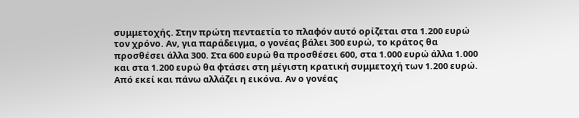συμμετοχής. Στην πρώτη πενταετία το πλαφόν αυτό ορίζεται στα 1.200 ευρώ τον χρόνο. Αν, για παράδειγμα, ο γονέας βάλει 300 ευρώ, το κράτος θα προσθέσει άλλα 300. Στα 600 ευρώ θα προσθέσει 600, στα 1.000 ευρώ άλλα 1.000 και στα 1.200 ευρώ θα φτάσει στη μέγιστη κρατική συμμετοχή των 1.200 ευρώ. Από εκεί και πάνω αλλάζει η εικόνα. Αν ο γονέας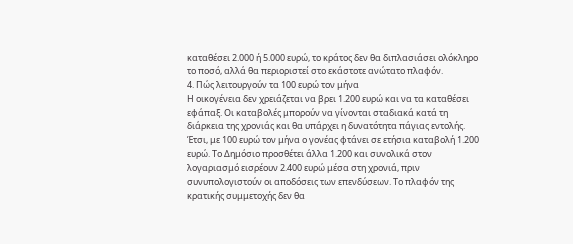καταθέσει 2.000 ή 5.000 ευρώ, το κράτος δεν θα διπλασιάσει ολόκληρο το ποσό, αλλά θα περιοριστεί στο εκάστοτε ανώτατο πλαφόν.
4. Πώς λειτουργούν τα 100 ευρώ τον μήνα
Η οικογένεια δεν χρειάζεται να βρει 1.200 ευρώ και να τα καταθέσει εφάπαξ. Οι καταβολές μπορούν να γίνονται σταδιακά κατά τη διάρκεια της χρονιάς και θα υπάρχει η δυνατότητα πάγιας εντολής. Έτσι, με 100 ευρώ τον μήνα ο γονέας φτάνει σε ετήσια καταβολή 1.200 ευρώ. Το Δημόσιο προσθέτει άλλα 1.200 και συνολικά στον λογαριασμό εισρέουν 2.400 ευρώ μέσα στη χρονιά, πριν συνυπολογιστούν οι αποδόσεις των επενδύσεων. Το πλαφόν της κρατικής συμμετοχής δεν θα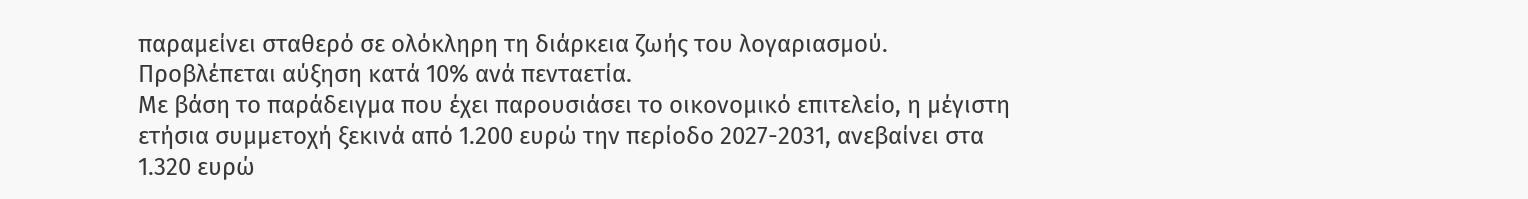παραμείνει σταθερό σε ολόκληρη τη διάρκεια ζωής του λογαριασμού. Προβλέπεται αύξηση κατά 10% ανά πενταετία.
Με βάση το παράδειγμα που έχει παρουσιάσει το οικονομικό επιτελείο, η μέγιστη ετήσια συμμετοχή ξεκινά από 1.200 ευρώ την περίοδο 2027-2031, ανεβαίνει στα 1.320 ευρώ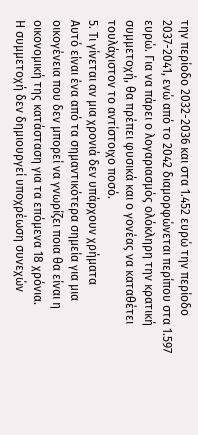την περίοδο 2032-2036 και στα 1.452 ευρώ την περίοδο 2037-2041, ενώ από το 2042 διαμορφώνεται περίπου στα 1.597 ευρώ. Για να πάρει ο λογαριασμός ολόκληρη την κρατική συμμετοχή, θα πρέπει φυσικά και ο γονέας να καταθέτει τουλάχιστον το αντίστοιχο ποσό.
5. Τι γίνεται αν μια χρονιά δεν υπάρχουν χρήματα
Αυτό είναι ένα από τα σημαντικότερα σημεία για μια οικογένεια που δεν μπορεί να γνωρίζει ποια θα είναι η οικονομική της κατάσταση για τα επόμενα 18 χρόνια.
Η συμμετοχή δεν δημιουργεί υποχρέωση συνεχών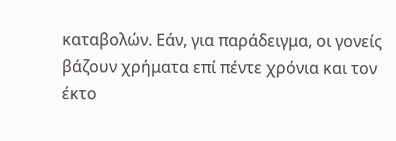καταβολών. Εάν, για παράδειγμα, οι γονείς βάζουν χρήματα επί πέντε χρόνια και τον έκτο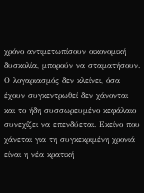χρόνο αντιμετωπίσουν οικονομική δυσκολία, μπορούν να σταματήσουν. Ο λογαριασμός δεν κλείνει, όσα έχουν συγκεντρωθεί δεν χάνονται και το ήδη συσσωρευμένο κεφάλαιο συνεχίζει να επενδύεται. Εκείνο που χάνεται για τη συγκεκριμένη χρονιά είναι η νέα κρατική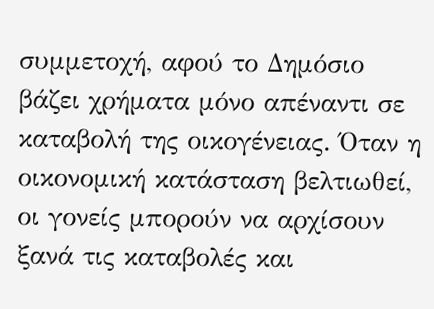συμμετοχή, αφού το Δημόσιο βάζει χρήματα μόνο απέναντι σε καταβολή της οικογένειας. Όταν η οικονομική κατάσταση βελτιωθεί, οι γονείς μπορούν να αρχίσουν ξανά τις καταβολές και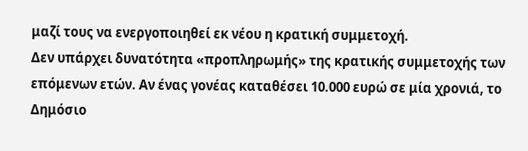μαζί τους να ενεργοποιηθεί εκ νέου η κρατική συμμετοχή.
Δεν υπάρχει δυνατότητα «προπληρωμής» της κρατικής συμμετοχής των επόμενων ετών. Αν ένας γονέας καταθέσει 10.000 ευρώ σε μία χρονιά, το Δημόσιο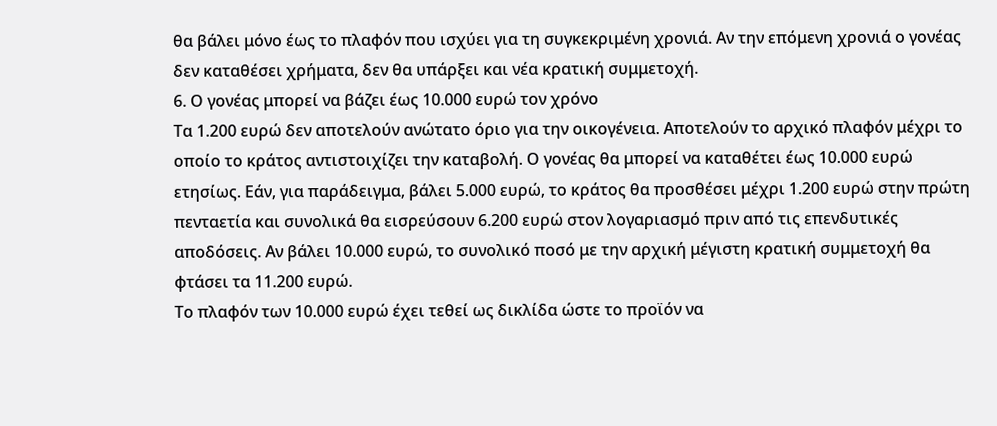θα βάλει μόνο έως το πλαφόν που ισχύει για τη συγκεκριμένη χρονιά. Αν την επόμενη χρονιά ο γονέας δεν καταθέσει χρήματα, δεν θα υπάρξει και νέα κρατική συμμετοχή.
6. Ο γονέας μπορεί να βάζει έως 10.000 ευρώ τον χρόνο
Τα 1.200 ευρώ δεν αποτελούν ανώτατο όριο για την οικογένεια. Αποτελούν το αρχικό πλαφόν μέχρι το οποίο το κράτος αντιστοιχίζει την καταβολή. Ο γονέας θα μπορεί να καταθέτει έως 10.000 ευρώ ετησίως. Εάν, για παράδειγμα, βάλει 5.000 ευρώ, το κράτος θα προσθέσει μέχρι 1.200 ευρώ στην πρώτη πενταετία και συνολικά θα εισρεύσουν 6.200 ευρώ στον λογαριασμό πριν από τις επενδυτικές αποδόσεις. Αν βάλει 10.000 ευρώ, το συνολικό ποσό με την αρχική μέγιστη κρατική συμμετοχή θα φτάσει τα 11.200 ευρώ.
Το πλαφόν των 10.000 ευρώ έχει τεθεί ως δικλίδα ώστε το προϊόν να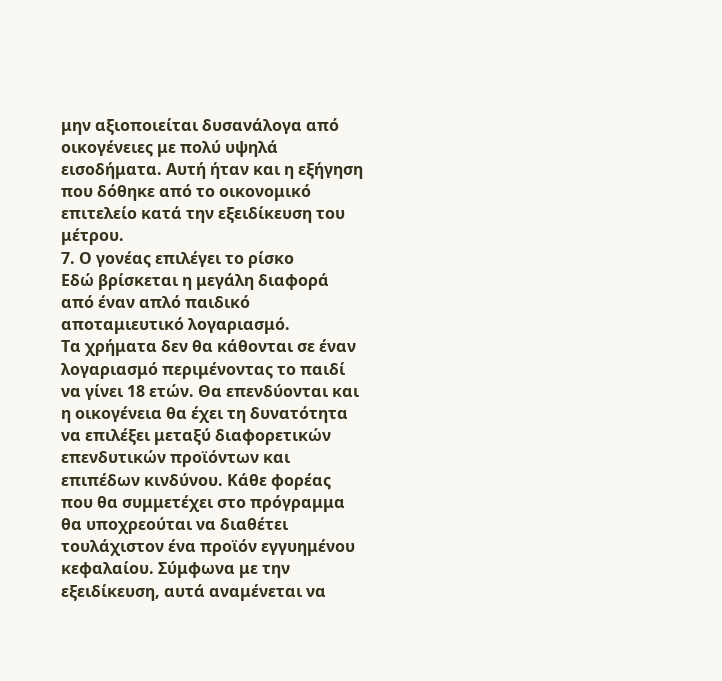μην αξιοποιείται δυσανάλογα από οικογένειες με πολύ υψηλά εισοδήματα. Αυτή ήταν και η εξήγηση που δόθηκε από το οικονομικό επιτελείο κατά την εξειδίκευση του μέτρου.
7. Ο γονέας επιλέγει το ρίσκο
Εδώ βρίσκεται η μεγάλη διαφορά από έναν απλό παιδικό αποταμιευτικό λογαριασμό.
Τα χρήματα δεν θα κάθονται σε έναν λογαριασμό περιμένοντας το παιδί να γίνει 18 ετών. Θα επενδύονται και η οικογένεια θα έχει τη δυνατότητα να επιλέξει μεταξύ διαφορετικών επενδυτικών προϊόντων και επιπέδων κινδύνου. Κάθε φορέας που θα συμμετέχει στο πρόγραμμα θα υποχρεούται να διαθέτει τουλάχιστον ένα προϊόν εγγυημένου κεφαλαίου. Σύμφωνα με την εξειδίκευση, αυτά αναμένεται να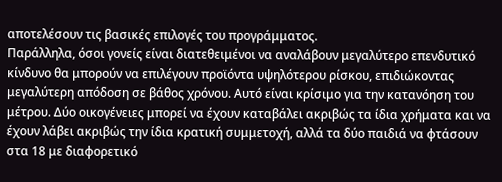αποτελέσουν τις βασικές επιλογές του προγράμματος.
Παράλληλα, όσοι γονείς είναι διατεθειμένοι να αναλάβουν μεγαλύτερο επενδυτικό κίνδυνο θα μπορούν να επιλέγουν προϊόντα υψηλότερου ρίσκου, επιδιώκοντας μεγαλύτερη απόδοση σε βάθος χρόνου. Αυτό είναι κρίσιμο για την κατανόηση του μέτρου. Δύο οικογένειες μπορεί να έχουν καταβάλει ακριβώς τα ίδια χρήματα και να έχουν λάβει ακριβώς την ίδια κρατική συμμετοχή, αλλά τα δύο παιδιά να φτάσουν στα 18 με διαφορετικό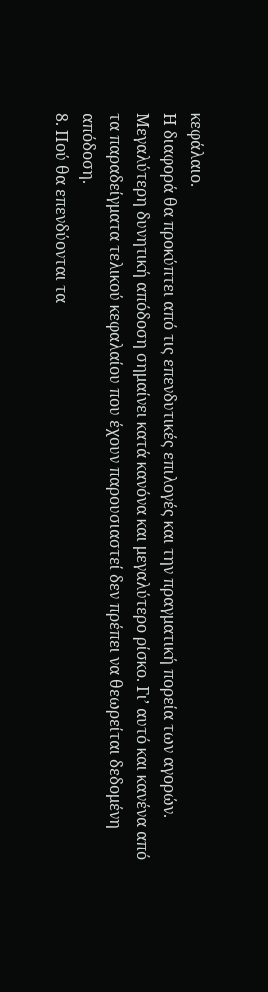κεφάλαιο.
Η διαφορά θα προκύπτει από τις επενδυτικές επιλογές και την πραγματική πορεία των αγορών. Μεγαλύτερη δυνητική απόδοση σημαίνει κατά κανόνα και μεγαλύτερο ρίσκο. Γι’ αυτό και κανένα από τα παραδείγματα τελικού κεφαλαίου που έχουν παρουσιαστεί δεν πρέπει να θεωρείται δεδομένη απόδοση.
8. Πού θα επενδύονται τα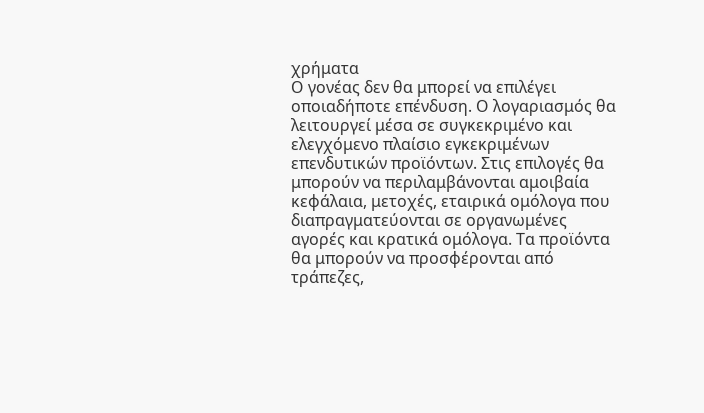χρήματα
Ο γονέας δεν θα μπορεί να επιλέγει οποιαδήποτε επένδυση. Ο λογαριασμός θα λειτουργεί μέσα σε συγκεκριμένο και ελεγχόμενο πλαίσιο εγκεκριμένων επενδυτικών προϊόντων. Στις επιλογές θα μπορούν να περιλαμβάνονται αμοιβαία κεφάλαια, μετοχές, εταιρικά ομόλογα που διαπραγματεύονται σε οργανωμένες αγορές και κρατικά ομόλογα. Τα προϊόντα θα μπορούν να προσφέρονται από τράπεζες,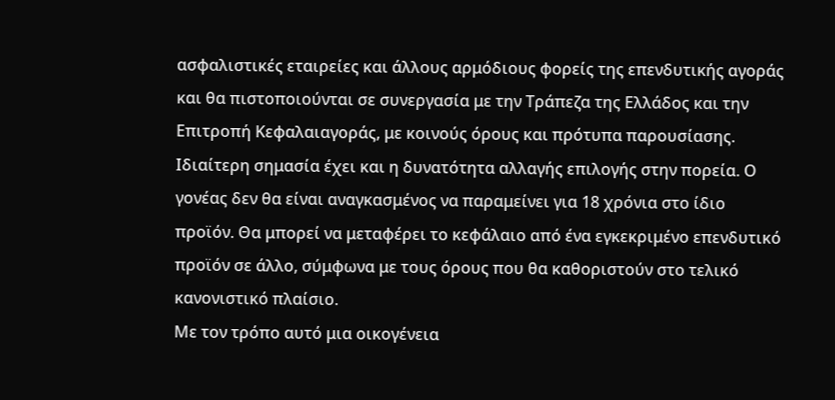ασφαλιστικές εταιρείες και άλλους αρμόδιους φορείς της επενδυτικής αγοράς και θα πιστοποιούνται σε συνεργασία με την Τράπεζα της Ελλάδος και την Επιτροπή Κεφαλαιαγοράς, με κοινούς όρους και πρότυπα παρουσίασης.
Ιδιαίτερη σημασία έχει και η δυνατότητα αλλαγής επιλογής στην πορεία. Ο γονέας δεν θα είναι αναγκασμένος να παραμείνει για 18 χρόνια στο ίδιο προϊόν. Θα μπορεί να μεταφέρει το κεφάλαιο από ένα εγκεκριμένο επενδυτικό προϊόν σε άλλο, σύμφωνα με τους όρους που θα καθοριστούν στο τελικό κανονιστικό πλαίσιο.
Με τον τρόπο αυτό μια οικογένεια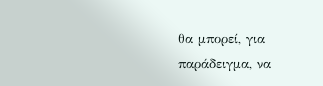θα μπορεί, για παράδειγμα, να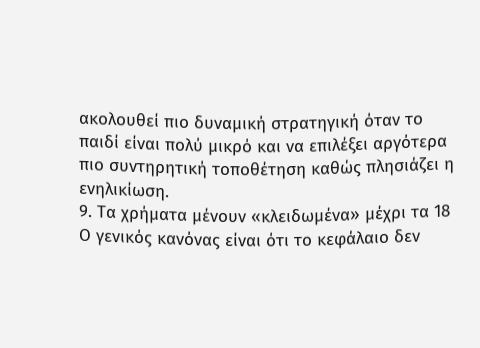ακολουθεί πιο δυναμική στρατηγική όταν το παιδί είναι πολύ μικρό και να επιλέξει αργότερα πιο συντηρητική τοποθέτηση καθώς πλησιάζει η ενηλικίωση.
9. Τα χρήματα μένουν «κλειδωμένα» μέχρι τα 18
Ο γενικός κανόνας είναι ότι το κεφάλαιο δεν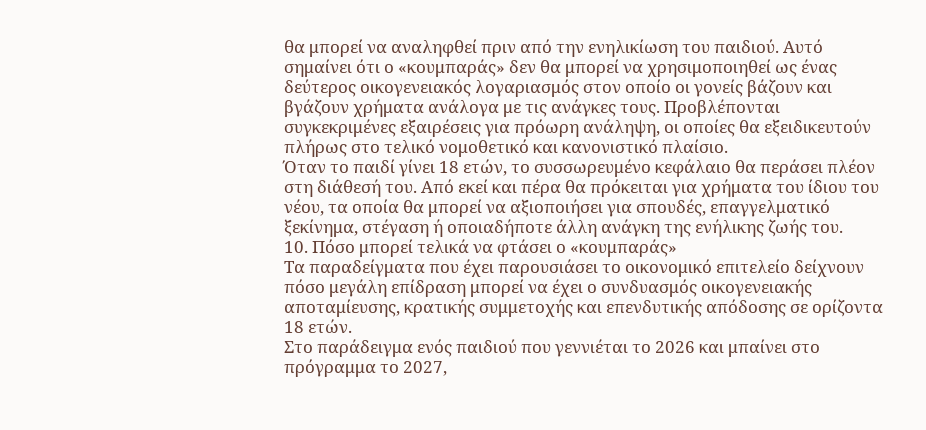θα μπορεί να αναληφθεί πριν από την ενηλικίωση του παιδιού. Αυτό σημαίνει ότι ο «κουμπαράς» δεν θα μπορεί να χρησιμοποιηθεί ως ένας δεύτερος οικογενειακός λογαριασμός στον οποίο οι γονείς βάζουν και βγάζουν χρήματα ανάλογα με τις ανάγκες τους. Προβλέπονται συγκεκριμένες εξαιρέσεις για πρόωρη ανάληψη, οι οποίες θα εξειδικευτούν πλήρως στο τελικό νομοθετικό και κανονιστικό πλαίσιο.
Όταν το παιδί γίνει 18 ετών, το συσσωρευμένο κεφάλαιο θα περάσει πλέον στη διάθεσή του. Από εκεί και πέρα θα πρόκειται για χρήματα του ίδιου του νέου, τα οποία θα μπορεί να αξιοποιήσει για σπουδές, επαγγελματικό ξεκίνημα, στέγαση ή οποιαδήποτε άλλη ανάγκη της ενήλικης ζωής του.
10. Πόσο μπορεί τελικά να φτάσει ο «κουμπαράς»
Τα παραδείγματα που έχει παρουσιάσει το οικονομικό επιτελείο δείχνουν πόσο μεγάλη επίδραση μπορεί να έχει ο συνδυασμός οικογενειακής αποταμίευσης, κρατικής συμμετοχής και επενδυτικής απόδοσης σε ορίζοντα 18 ετών.
Στο παράδειγμα ενός παιδιού που γεννιέται το 2026 και μπαίνει στο πρόγραμμα το 2027,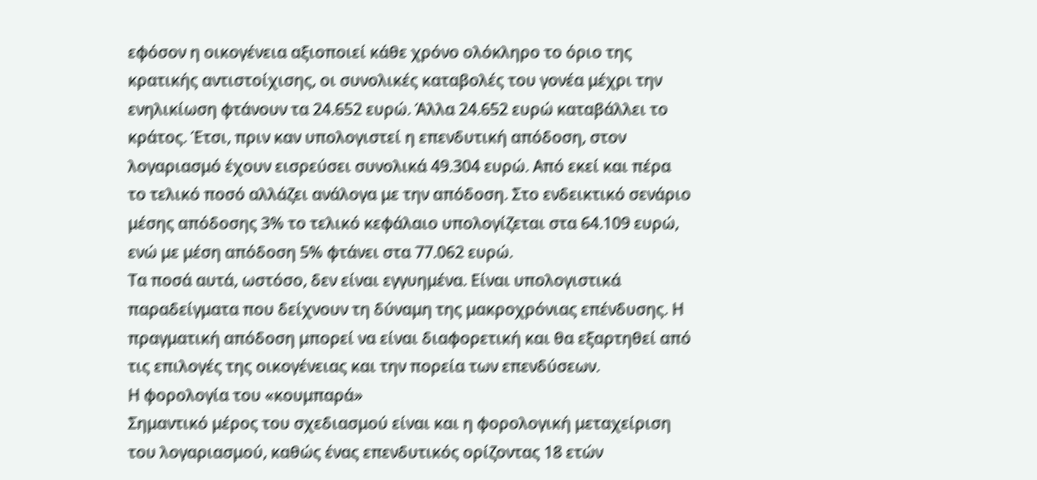εφόσον η οικογένεια αξιοποιεί κάθε χρόνο ολόκληρο το όριο της κρατικής αντιστοίχισης, οι συνολικές καταβολές του γονέα μέχρι την ενηλικίωση φτάνουν τα 24.652 ευρώ. Άλλα 24.652 ευρώ καταβάλλει το κράτος. Έτσι, πριν καν υπολογιστεί η επενδυτική απόδοση, στον λογαριασμό έχουν εισρεύσει συνολικά 49.304 ευρώ. Από εκεί και πέρα το τελικό ποσό αλλάζει ανάλογα με την απόδοση. Στο ενδεικτικό σενάριο μέσης απόδοσης 3% το τελικό κεφάλαιο υπολογίζεται στα 64.109 ευρώ, ενώ με μέση απόδοση 5% φτάνει στα 77.062 ευρώ.
Τα ποσά αυτά, ωστόσο, δεν είναι εγγυημένα. Είναι υπολογιστικά παραδείγματα που δείχνουν τη δύναμη της μακροχρόνιας επένδυσης. Η πραγματική απόδοση μπορεί να είναι διαφορετική και θα εξαρτηθεί από τις επιλογές της οικογένειας και την πορεία των επενδύσεων.
Η φορολογία του «κουμπαρά»
Σημαντικό μέρος του σχεδιασμού είναι και η φορολογική μεταχείριση του λογαριασμού, καθώς ένας επενδυτικός ορίζοντας 18 ετών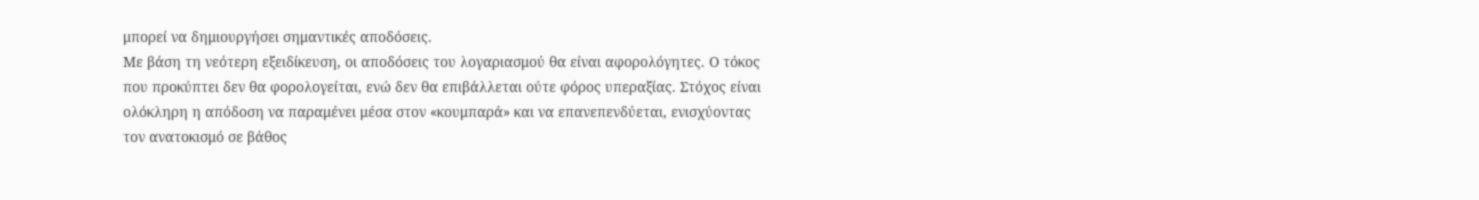μπορεί να δημιουργήσει σημαντικές αποδόσεις.
Με βάση τη νεότερη εξειδίκευση, οι αποδόσεις του λογαριασμού θα είναι αφορολόγητες. Ο τόκος που προκύπτει δεν θα φορολογείται, ενώ δεν θα επιβάλλεται ούτε φόρος υπεραξίας. Στόχος είναι ολόκληρη η απόδοση να παραμένει μέσα στον «κουμπαρά» και να επανεπενδύεται, ενισχύοντας τον ανατοκισμό σε βάθος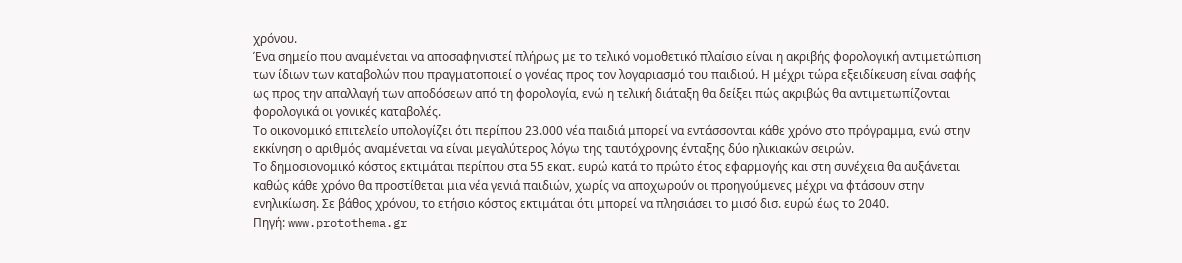χρόνου.
Ένα σημείο που αναμένεται να αποσαφηνιστεί πλήρως με το τελικό νομοθετικό πλαίσιο είναι η ακριβής φορολογική αντιμετώπιση των ίδιων των καταβολών που πραγματοποιεί ο γονέας προς τον λογαριασμό του παιδιού. Η μέχρι τώρα εξειδίκευση είναι σαφής ως προς την απαλλαγή των αποδόσεων από τη φορολογία, ενώ η τελική διάταξη θα δείξει πώς ακριβώς θα αντιμετωπίζονται φορολογικά οι γονικές καταβολές.
Το οικονομικό επιτελείο υπολογίζει ότι περίπου 23.000 νέα παιδιά μπορεί να εντάσσονται κάθε χρόνο στο πρόγραμμα, ενώ στην εκκίνηση ο αριθμός αναμένεται να είναι μεγαλύτερος λόγω της ταυτόχρονης ένταξης δύο ηλικιακών σειρών.
Το δημοσιονομικό κόστος εκτιμάται περίπου στα 55 εκατ. ευρώ κατά το πρώτο έτος εφαρμογής και στη συνέχεια θα αυξάνεται καθώς κάθε χρόνο θα προστίθεται μια νέα γενιά παιδιών, χωρίς να αποχωρούν οι προηγούμενες μέχρι να φτάσουν στην ενηλικίωση. Σε βάθος χρόνου, το ετήσιο κόστος εκτιμάται ότι μπορεί να πλησιάσει το μισό δισ. ευρώ έως το 2040.
Πηγή: www.protothema.gr